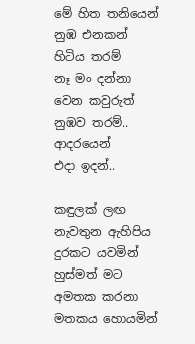මේ හිත තනියෙන්
නුඹ එනකන්
හිටිය තරම්
නෑ මං දන්නා
වෙන කවුරුත්
නුඹව තරම්..
ආදරයෙන්
එදා ඉදන්..

කඳුලක් ලඟ නැවතුන ඇහිපිය
දුරකට යවමින්
හුස්මත් මට අමතක කරනා
මතකය හොයමින්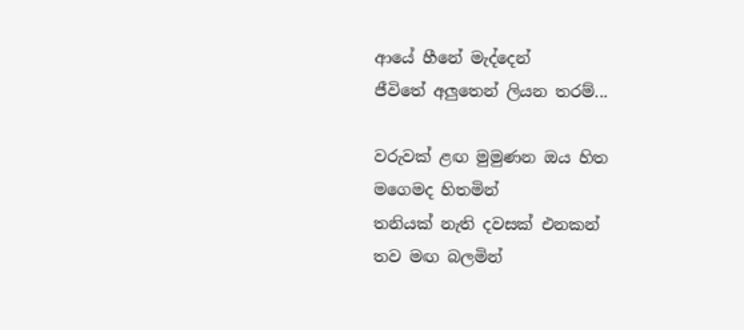ආයේ හීනේ මැද්දෙන්
ජීවිතේ අලුතෙන් ලියන තරම්...

වරුවක් ළඟ මුමුණන ඔය හිත
මගෙමද හිතමින්
තනියක් නැති දවසක් එනකන්
තව මඟ බලමින්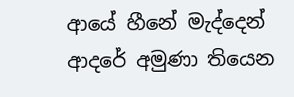ආයේ හීනේ මැද්දෙන්
ආදරේ අමුණා තියෙන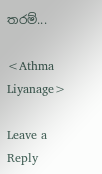තරම්...

<Athma Liyanage>

Leave a Reply